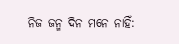ନିଜ ଜନ୍ମ ଦିନ ମନେ ନାହିଁ: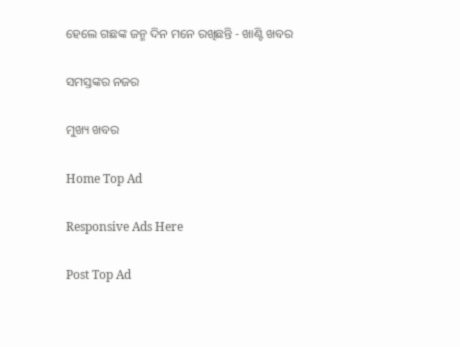ହେଲେ ଗଛଙ୍କ ଜନ୍ମ ଦିନ ମନେ ରଖିଛନ୍ତି - ଖାଣ୍ଟି ଖବର

ସମସ୍ତଙ୍କର ନଜର

ମୁଖ୍ୟ ଖବର

Home Top Ad

Responsive Ads Here

Post Top Ad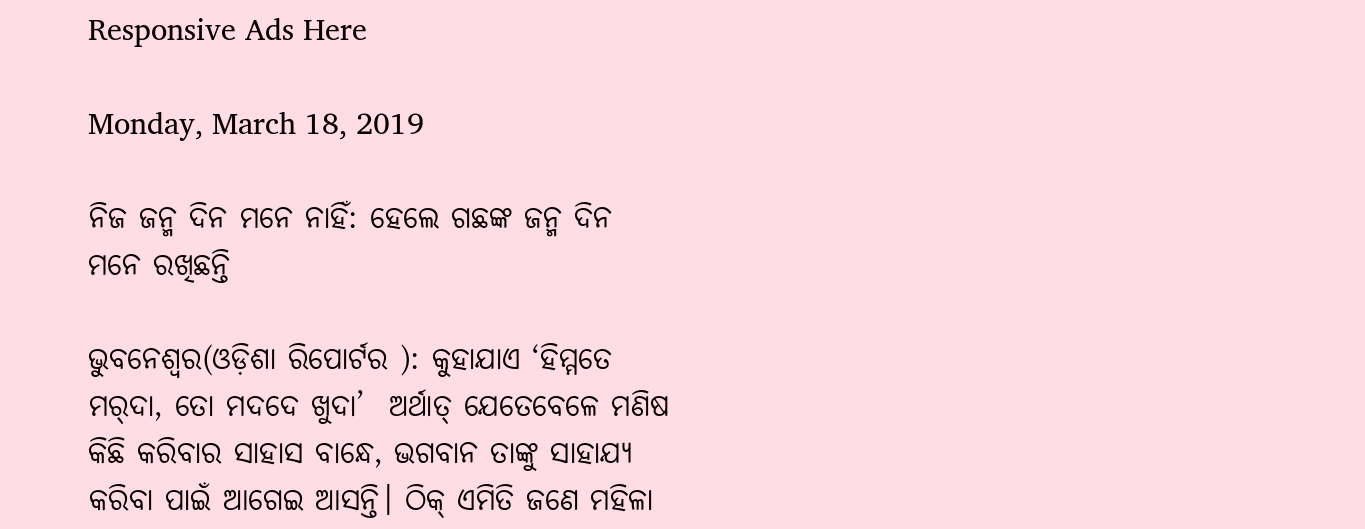Responsive Ads Here

Monday, March 18, 2019

ନିଜ ଜନ୍ମ ଦିନ ମନେ ନାହିଁ: ହେଲେ ଗଛଙ୍କ ଜନ୍ମ ଦିନ ମନେ ରଖିଛନ୍ତି

ଭୁବନେଶ୍ୱର(ଓଡ଼ିଶା ରିପୋର୍ଟର ): କୁହାଯାଏ ‘ହିମ୍ମତେ ମର୍‌ଦା, ତୋ ମଦଦେ ଖୁଦା’  ଅର୍ଥାତ୍‌ ଯେତେବେଳେ ମଣିଷ କିଛି କରିବାର ସାହାସ ବାନ୍ଧେ, ଭଗବାନ ତାଙ୍କୁ ସାହାଯ୍ୟ କରିବା ପାଇଁ ଆଗେଇ ଆସନ୍ତି। ଠିକ୍‌ ଏମିତି ଜଣେ ମହିଳା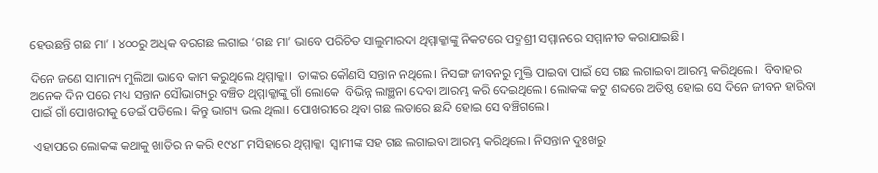ହେଉଛନ୍ତି ଗଛ ମା’ । ୪୦୦ରୁ ଅଧିକ ବରଗଛ ଲଗାଇ ‘ଗଛ ମା’ ଭାବେ ପରିଚିତ ସାଲୁମାରଦା ଥିମ୍ମାକ୍କାଙ୍କୁ ନିକଟରେ ପଦ୍ମଶ୍ରୀ ସମ୍ମାନରେ ସମ୍ମାନୀତ କରାଯାଇଛି।

ଦିନେ ଜଣେ ସାମାନ୍ୟ ମୁଲିଆ ଭାବେ କାମ କରୁଥିଲେ ଥିମ୍ମାକ୍କା।  ତାଙ୍କର କୌଣସି ସନ୍ତାନ ନଥିଲେ। ନିସଙ୍ଗ ଜୀବନରୁ ମୁକ୍ତି ପାଇବା ପାଇଁ ସେ ଗଛ ଲଗାଇବା ଆରମ୍ଭ କରିଥିଲେ।  ବିବାହର ଅନେକ ଦିନ ପରେ ମଧ୍ୟ ସନ୍ତାନ ସୌଭାଗ୍ୟରୁ ବଞ୍ଚିତ ଥିମ୍ମାକ୍କାଙ୍କୁ ଗାଁ ଲୋକେ  ବିଭିନ୍ନ ଲାଞ୍ଛନା ଦେବା ଆରମ୍ଭ କରି ଦେଇଥିଲେ। ଲୋକଙ୍କ କଟୁ ଶବ୍ଦରେ ଅତିଷ୍ଠ ହୋଇ ସେ ଦିନେ ଜୀବନ ହାରିବା ପାଇଁ ଗାଁ ପୋଖରୀକୁ ଡେଇଁ ପଡିଲେ। କିନ୍ତୁ ଭାଗ୍ୟ ଭଲ ଥିଲା। ପୋଖରୀରେ ଥିବା ଗଛ ଲତାରେ ଛନ୍ଦି ହୋଇ ସେ ବଞ୍ଚିଗଲେ।

 ଏହାପରେ ଲୋକଙ୍କ କଥାକୁ ଖାତିର ନ କରି ୧୯୪୮ ମସିହାରେ ଥିମ୍ମାକ୍କା  ସ୍ୱାମୀଙ୍କ ସହ ଗଛ ଲଗାଇବା ଆରମ୍ଭ କରିଥିଲେ। ନିସନ୍ତାନ ଦୁଃଖରୁ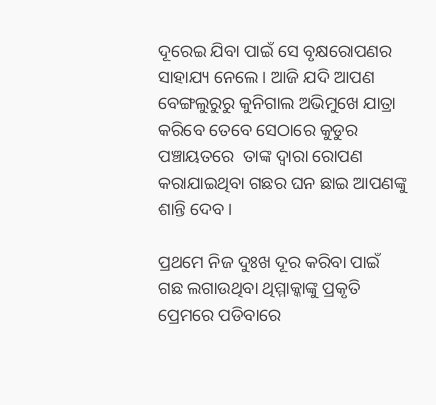ଦୂରେଇ ଯିବା ପାଇଁ ସେ ବୃକ୍ଷରୋପଣର ସାହାଯ୍ୟ ନେଲେ। ଆଜି ଯଦି ଆପଣ ବେଙ୍ଗଲୁରୁରୁ କୁନିଗାଲ ଅଭିମୁଖେ ଯାତ୍ରା କରିବେ ତେବେ ସେଠାରେ କୁଡୁର ପଞ୍ଚାୟତରେ  ତାଙ୍କ ଦ୍ୱାରା ରୋପଣ କରାଯାଇଥିବା ଗଛର ଘନ ଛାଇ ଆପଣଙ୍କୁ ଶାନ୍ତି ଦେବ।

ପ୍ରଥମେ ନିଜ ଦୁଃଖ ଦୂର କରିବା ପାଇଁ ଗଛ ଲଗାଉଥିବା ଥିମ୍ମାକ୍କାଙ୍କୁ ପ୍ରକୃତି ପ୍ରେମରେ ପଡିବାରେ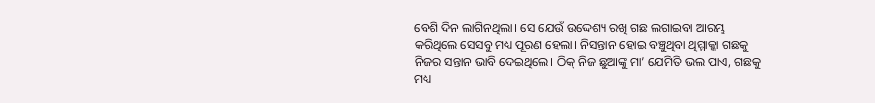ବେଶି ଦିନ ଲାଗିନଥିଲା। ସେ ଯେଉଁ ଉଦ୍ଦେଶ୍ୟ ରଖି ଗଛ ଲଗାଇବା ଆରମ୍ଭ କରିଥିଲେ ସେସବୁ ମଧ୍ୟ ପୂରଣ ହେଲା। ନିସନ୍ତାନ ହୋଇ ବଞ୍ଚୁଥିବା ଥିମ୍ମାକ୍କା ଗଛକୁ ନିଜର ସନ୍ତାନ ଭାବି ଦେଇଥିଲେ। ଠିକ୍‌ ନିଜ ଛୁଆଙ୍କୁ ମା’ ଯେମିତି ଭଲ ପାଏ, ଗଛକୁ ମଧ୍ୟ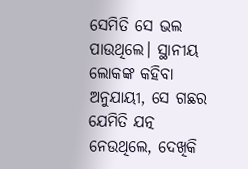ସେମିତି ସେ ଭଲ ପାଉଥିଲେ। ସ୍ଥାନୀୟ ଲୋକଙ୍କ କହିବା ଅନୁଯାୟୀ, ସେ ଗଛର ଯେମିତି ଯତ୍ନ ନେଉଥିଲେ, ଦେଖିକି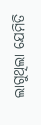ଲାଗୁଥିଲା ଯେମିତି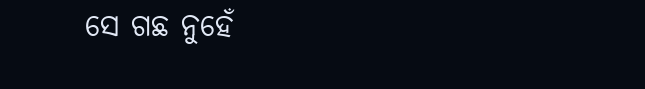ସେ ଗଛ ନୁହେଁ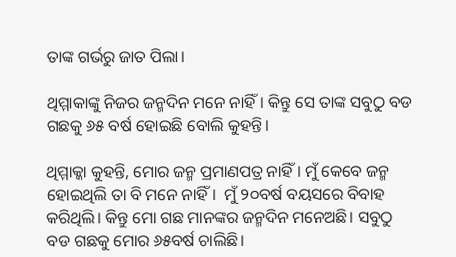ତାଙ୍କ ଗର୍ଭରୁ ଜାତ ପିଲା।

ଥିମ୍ମାକାଙ୍କୁ ନିଜର ଜନ୍ମଦିନ ମନେ ନାହିଁ। କିନ୍ତୁ ସେ ତାଙ୍କ ସବୁଠୁ ବଡ ଗଛକୁ ୬୫ ବର୍ଷ ହୋଇଛି ବୋଲି କୁହନ୍ତି।

ଥିମ୍ମାକ୍କା କୁହନ୍ତି, ମୋର ଜନ୍ମ ପ୍ରମାଣପତ୍ର ନାହିଁ। ମୁଁ କେବେ ଜନ୍ମ ହୋଇଥିଲି ତା ବି ମନେ ନାହିଁ।  ମୁଁ ୨୦ବର୍ଷ ବୟସରେ ବିବାହ କରିଥିଲି। କିନ୍ତୁ ମୋ ଗଛ ମାନଙ୍କର ଜନ୍ମଦିନ ମନେଅଛି। ସବୁଠୁ ବଡ ଗଛକୁ ମୋର ୬୫ବର୍ଷ ଚାଲିଛି।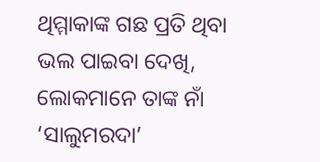ଥିମ୍ମାକାଙ୍କ ଗଛ ପ୍ରତି ଥିବା ଭଲ ପାଇବା ଦେଖି, ଲୋକମାନେ ତାଙ୍କ ନାଁ ‘ସାଲୁମରଦା’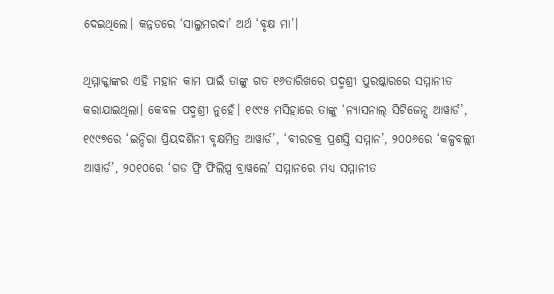ଦେଇଥିଲେ। କନ୍ନଡରେ ‘ସାଲୁମରଦା’ ଅର୍ଥ ‘ବୃକ୍ଷ ମା’।

ଥିମ୍ମାକ୍କାଙ୍କର ଏହି ମହାନ କାମ ପାଇଁ ତାଙ୍କୁ ଗତ ୧୬ତାରିଖରେ ପଦ୍ମଶ୍ରୀ ପୁରଷ୍କାରରେ ସମ୍ମାନୀତ କରାଯାଇଥିଲା। କେବଳ ପଦ୍ମଶ୍ରୀ ନୁହେଁ। ୧୯୯୫ ମସିହାରେ ତାଙ୍କୁ ‘ନ୍ୟାସନାଲ୍‌ ସିଟିଜେନ୍ସ ଆୱାର୍ଡ’, ୧୯୯୭ରେ ‘ଇନ୍ଦିରା ପ୍ରିୟଦର୍ଶିନୀ ବୃକ୍ଷମିତ୍ର ଆୱାର୍ଡ’, ‘ବୀରଚକ୍ର ପ୍ରଶସ୍ତି ସମ୍ମାନ’, ୨୦୦୬ରେ ‘କଳ୍ପବଲ୍ଲୀ ଆୱାର୍ଡ’, ୨୦୧୦ରେ ‘ଗଡ ଫ୍ରି ଫିଲିପ୍ସ ବ୍ରାୱଲେ’ ସମ୍ମାନରେ ମଧ୍ୟ ସମ୍ମାନୀତ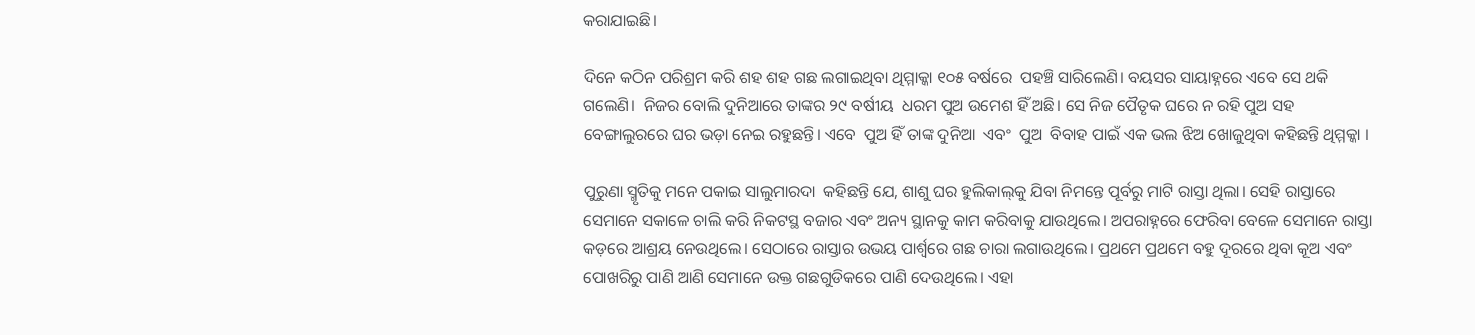କରାଯାଇଛି।

ଦିନେ କଠିନ ପରିଶ୍ରମ କରି ଶହ ଶହ ଗଛ ଲଗାଇଥିବା ଥିମ୍ମାକ୍କା ୧୦୫ ବର୍ଷରେ  ପହଞ୍ଚି ସାରିଲେଣି। ବୟସର ସାୟାହ୍ନରେ ଏବେ ସେ ଥକି ଗଲେଣି।  ନିଜର ବୋଲି ଦୁନିଆରେ ତାଙ୍କର ୨୯ ବର୍ଷୀୟ  ଧରମ ପୁଅ ଉମେଶ ହିଁ ଅଛି। ସେ ନିଜ ପୈତୃକ ଘରେ ନ ରହି ପୁଅ ସହ ବେଙ୍ଗାଲୁରରେ ଘର ଭଡ଼ା ନେଇ ରହୁଛନ୍ତି। ଏବେ  ପୁଅ ହିଁ ତାଙ୍କ ଦୁନିଆ  ଏବଂ  ପୁଅ  ବିବାହ ପାଇଁ ଏକ ଭଲ ଝିଅ ଖୋଜୁଥିବା କହିଛନ୍ତି ଥିମ୍ମକ୍କା ।

ପୁରୁଣା ସ୍ମୃତିକୁ ମନେ ପକାଇ ସାଲୁମାରଦା  କହିଛନ୍ତି ଯେ, ଶାଶୁ ଘର ହୁଲିକାଲ୍‌କୁ ଯିବା ନିମନ୍ତେ ପୂର୍ବରୁ ମାଟି ରାସ୍ତା ଥିଲା। ସେହି ରାସ୍ତାରେ ସେମାନେ ସକାଳେ ଚାଲି କରି ନିକଟସ୍ଥ ବଜାର ଏବଂ ଅନ୍ୟ ସ୍ଥାନକୁ କାମ କରିବାକୁ ଯାଉଥିଲେ। ଅପରାହ୍ନରେ ଫେରିବା ବେଳେ ସେମାନେ ରାସ୍ତା କଡ଼ରେ ଆଶ୍ରୟ ନେଉଥିଲେ। ସେଠାରେ ରାସ୍ତାର ଉଭୟ ପାର୍ଶ୍ୱରେ ଗଛ ଚାରା ଲଗାଉଥିଲେ। ପ୍ରଥମେ ପ୍ରଥମେ ବହୁ ଦୂରରେ ଥିବା କୂଅ ଏବଂ ପୋଖରିରୁ ପାଣି ଆଣି ସେମାନେ ଉକ୍ତ ଗଛଗୁଡିକରେ ପାଣି ଦେଉଥିଲେ। ଏହା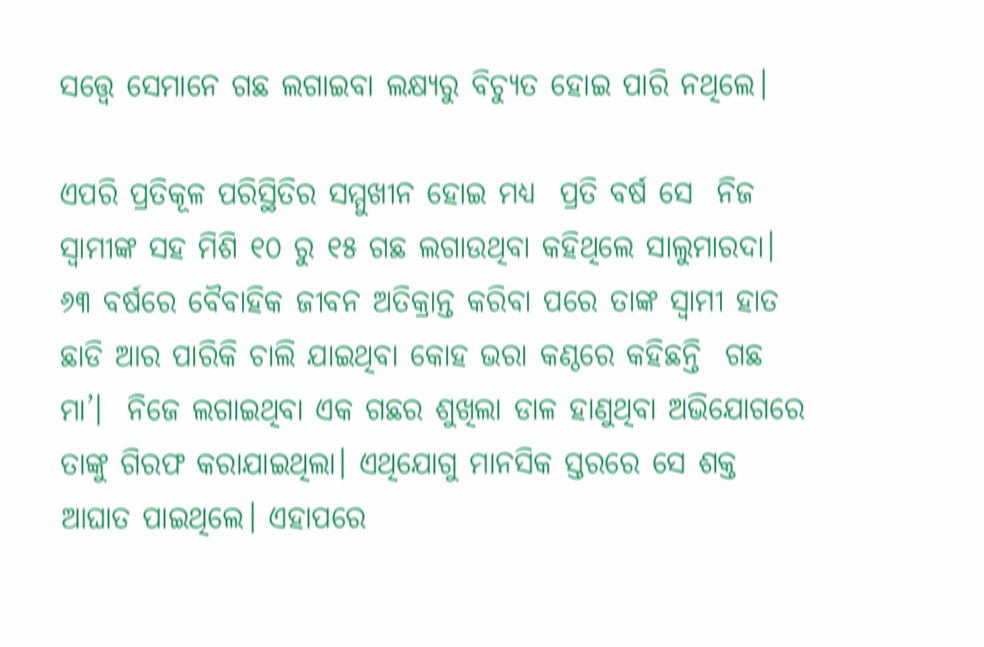ସତ୍ତ୍ୱେ ସେମାନେ ଗଛ ଲଗାଇବା ଲକ୍ଷ୍ୟରୁ ବିଚ୍ୟୁତ ହୋଇ ପାରି ନଥିଲେ।

ଏପରି ପ୍ରତିକୂଳ ପରିସ୍ଥିତିର ସମ୍ମୁଖୀନ ହୋଇ ମଧ୍ୟ  ପ୍ରତି ବର୍ଷ ସେ  ନିଜ ସ୍ୱାମୀଙ୍କ ସହ ମିଶି ୧୦ ରୁ ୧୫ ଗଛ ଲଗାଉଥିବା କହିଥିଲେ ସାଲୁମାରଦା।  ୬୩ ବର୍ଷରେ ବୈବାହିକ ଜୀବନ ଅତିକ୍ରାନ୍ତ କରିବା ପରେ ତାଙ୍କ ସ୍ୱାମୀ ହାତ ଛାଡି ଆର ପାରିକି ଚାଲି ଯାଇଥିବା କୋହ ଭରା କଣ୍ଠରେ କହିଛନ୍ତି  ଗଛ ମା’।  ନିଜେ ଲଗାଇଥିବା ଏକ ଗଛର ଶୁଖିଲା ଡାଳ ହାଣୁଥିବା ଅଭିଯୋଗରେ ତାଙ୍କୁ ଗିରଫ କରାଯାଇଥିଲା। ଏଥିଯୋଗୁ ମାନସିକ ସ୍ତରରେ ସେ ଶକ୍ତ ଆଘାତ ପାଇଥିଲେ। ଏହାପରେ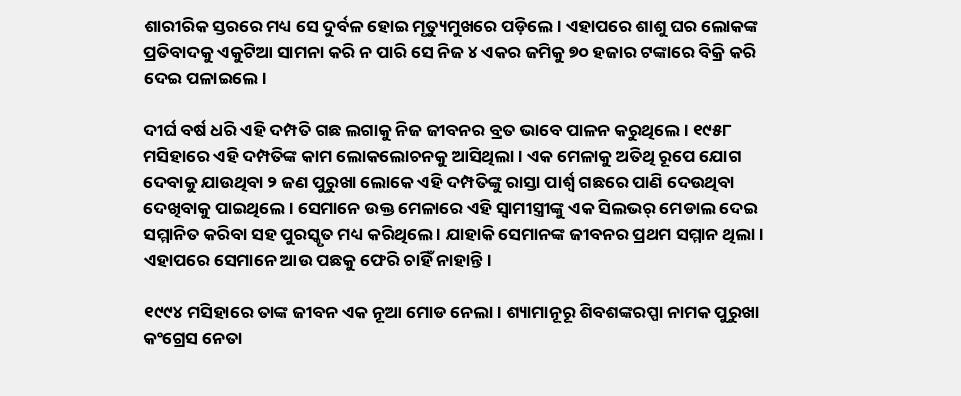ଶାରୀରିକ ସ୍ତରରେ ମଧ୍ୟ ସେ ଦୁର୍ବଳ ହୋଇ ମୃତ୍ୟୁମୁଖରେ ପଡ଼ିଲେ। ଏହାପରେ ଶାଶୁ ଘର ଲୋକଙ୍କ ପ୍ରତିବାଦକୁ ଏକୁଟିଆ ସାମନା କରି ନ ପାରି ସେ ନିଜ ୪ ଏକର ଜମିକୁ ୭୦ ହଜାର ଟଙ୍କାରେ ବିକ୍ରି କରି ଦେଇ ପଳାଇଲେ।

ଦୀର୍ଘ ବର୍ଷ ଧରି ଏହି ଦମ୍ପତି ଗଛ ଲଗାକୁ ନିଜ ଜୀବନର ବ୍ରତ ଭାବେ ପାଳନ କରୁଥିଲେ। ୧୯୫୮ ମସିହାରେ ଏହି ଦମ୍ପତିଙ୍କ କାମ ଲୋକଲୋଚନକୁ ଆସିଥିଲା। ଏକ ମେଳାକୁ ଅତିଥି ରୂପେ ଯୋଗ ଦେବାକୁ ଯାଉଥିବା ୨ ଜଣ ପୁରୁଖା ଲୋକେ ଏହି ଦମ୍ପତିଙ୍କୁ ରାସ୍ତା ପାର୍ଶ୍ୱ ଗଛରେ ପାଣି ଦେଉଥିବା ଦେଖିବାକୁ ପାଇଥିଲେ। ସେମାନେ ଉକ୍ତ ମେଳାରେ ଏହି ସ୍ୱାମୀସ୍ତ୍ରୀଙ୍କୁ ଏକ ସିଲଭର୍ ମେଡାଲ ଦେଇ ସମ୍ମାନିତ କରିବା ସହ ପୁରସ୍କୃତ ମଧ୍ୟ କରିଥିଲେ । ଯାହାକି ସେମାନଙ୍କ ଜୀବନର ପ୍ରଥମ ସମ୍ମାନ ଥିଲା। ଏହାପରେ ସେମାନେ ଆଉ ପଛକୁ ଫେରି ଚାହିଁ ନାହାନ୍ତି।

୧୯୯୪ ମସିହାରେ ତାଙ୍କ ଜୀବନ ଏକ ନୂଆ ମୋଡ ନେଲା। ଶ୍ୟାମାନୂରୂ ଶିବଶଙ୍କରପ୍ପା ନାମକ ପୁରୁଖା କଂଗ୍ରେସ ନେତା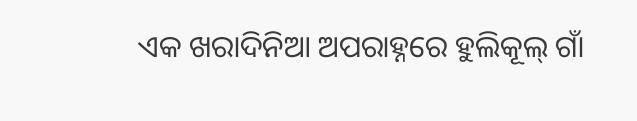ଏକ ଖରାଦିନିଆ ଅପରାହ୍ନରେ ହୁଲିକୂଲ୍‌ ଗାଁ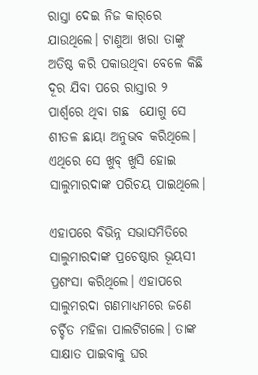ରାସ୍ତା ଦେଇ ନିଜ କାର୍‌ରେ ଯାଉଥିଲେ। ଟାଣୁଆ ଖରା ତାଙ୍କୁ ଅତିଷ୍ଠ କରି ପକାଉଥିବା ବେଳେ କିଛି ଦୂର ଯିବା ପରେ ରାସ୍ତାର ୨ ପାର୍ଶ୍ୱରେ ଥିବା ଗଛ  ଯୋଗୁ ସେ ଶୀତଳ ଛାୟା ଅନୁଭବ କରିଥିଲେ। ଏଥିରେ ସେ ଖୁବ୍‌ ଖୁସି ହୋଇ ସାଲୁମାରଦାଙ୍କ ପରିଚୟ ପାଇଥିଲେ।

ଏହାପରେ ବିଭିନ୍ନ ସଭାସମିତିରେ ସାଲୁମାରଦାଙ୍କ ପ୍ରଚେଷ୍ଠାର ଭୂୟସୀ ପ୍ରଶଂସା କରିଥିଲେ। ଏହାପରେ ସାଲୁମରଦା ଗଣମାଧ୍ୟମରେ ଜଣେ ଚର୍ଚ୍ଚିତ ମହିଳା ପାଲଟିଗଲେ। ତାଙ୍କ ସାକ୍ଷାତ ପାଇବାକୁ ଘର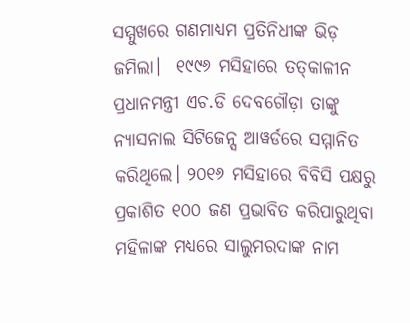ସମ୍ମୁଖରେ ଗଣମାଧ୍ୟମ ପ୍ରତିନିଧୀଙ୍କ ଭିଡ଼ ଜମିଲା।  ୧୯୯୬ ମସିହାରେ ତତ୍‌କାଳୀନ ପ୍ରଧାନମନ୍ତ୍ରୀ ଏଚ.ଡି ଦେବଗୌଡ଼ା ତାଙ୍କୁ ନ୍ୟାସନାଲ ସିଟିଜେନ୍ସ ଆୱର୍ଡରେ ସମ୍ମାନିତ କରିଥିଲେ। ୨୦୧୬ ମସିହାରେ ବିବିସି ପକ୍ଷରୁ ପ୍ରକାଶିତ ୧୦୦ ଜଣ ପ୍ରଭାବିତ କରିପାରୁଥିବା ମହିଳାଙ୍କ ମଧ୍ୟରେ ସାଲୁମରଦାଙ୍କ ନାମ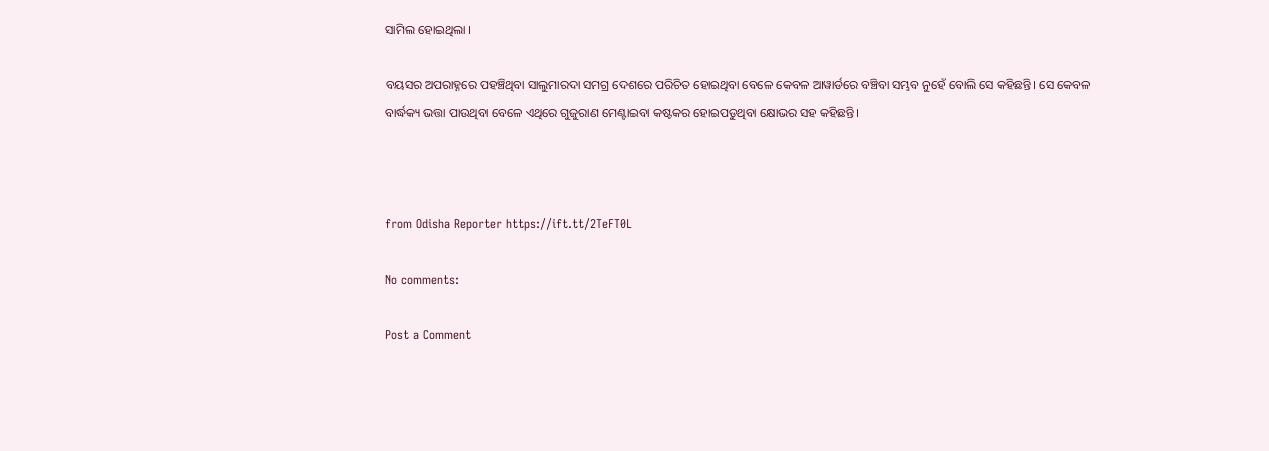ସାମିଲ ହୋଇଥିଲା ।

ବୟସର ଅପରାହ୍ନରେ ପହଞ୍ଚିଥିବା ସାଲୁମାରଦା ସମଗ୍ର ଦେଶରେ ପରିଚିତ ହୋଇଥିବା ବେଳେ କେବଳ ଆୱାର୍ଡରେ ବଞ୍ଚିବା ସମ୍ଭବ ନୁହେଁ ବୋଲି ସେ କହିଛନ୍ତି। ସେ କେବଳ ବାର୍ଦ୍ଧକ୍ୟ ଭତ୍ତା ପାଉଥିବା ବେଳେ ଏଥିରେ ଗୁଜୁରାଣ ମେଣ୍ଟାଇବା କଷ୍ଟକର ହୋଇପଡୁଥିବା କ୍ଷୋଭର ସହ କହିଛନ୍ତି।



from Odisha Reporter https://ift.tt/2TeFT0L

No comments:

Post a Comment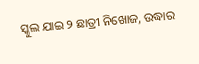ସ୍କୁଲ ଯାଇ ୨ ଛାତ୍ରୀ ନିଖୋଜ, ଉଦ୍ଧାର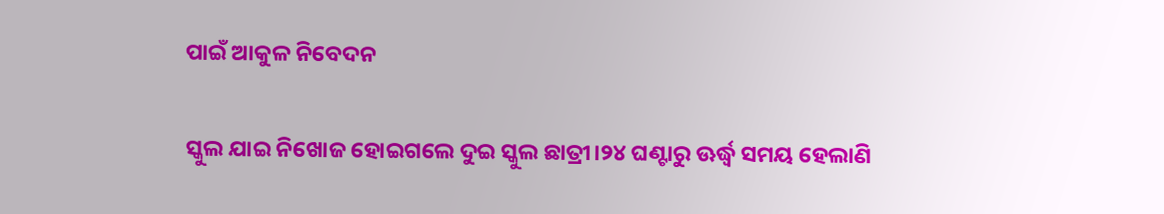ପାଇଁ ଆକୁଳ ନିବେଦନ

ସ୍କୁଲ ଯାଇ ନିଖୋଜ ହୋଇଗଲେ ଦୁଇ ସ୍କୁଲ ଛାତ୍ରୀ।୨୪ ଘଣ୍ଟାରୁ ଊର୍ଦ୍ଧ୍ୱ ସମୟ ହେଲାଣି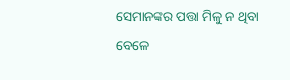ସେମାନଙ୍କର ପତ୍ତା ମିଳୁ ନ ଥିବା ବେଳେ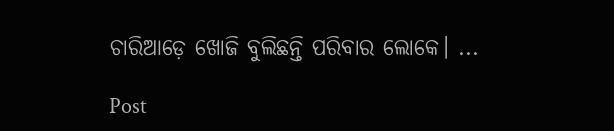ଚାରିଆଡ଼େ ଖୋଜି ବୁଲିଛନ୍ତି ପରିବାର ଲୋକେ। ...

Post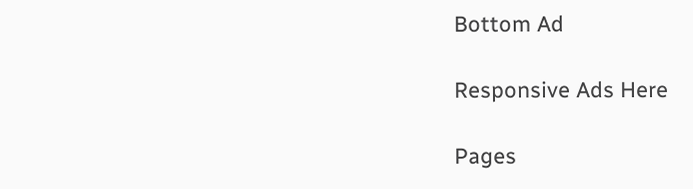Bottom Ad

Responsive Ads Here

Pages